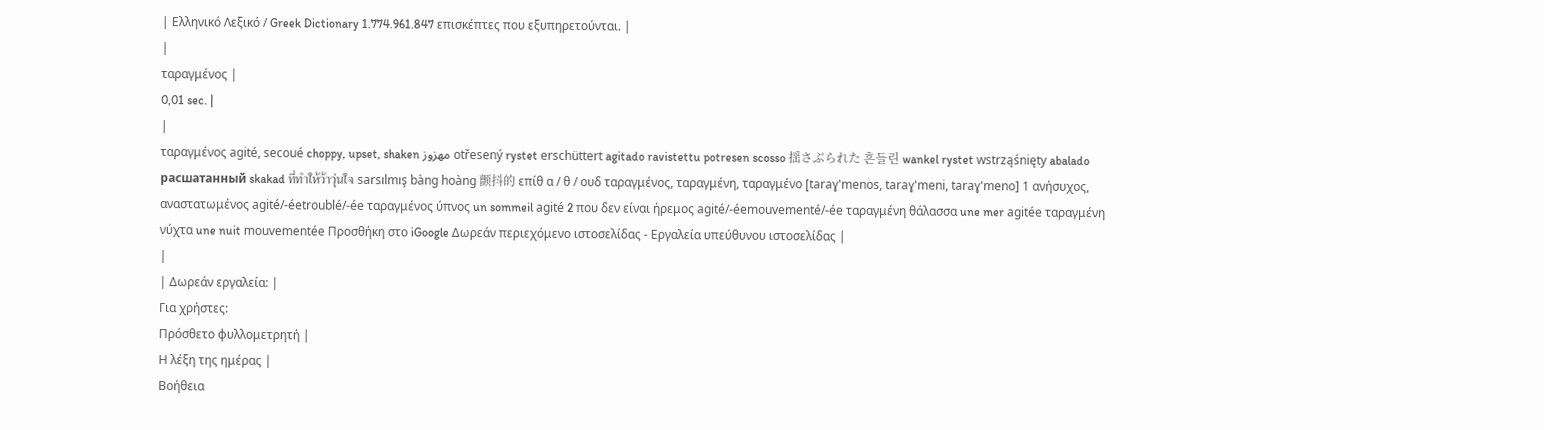| Ελληνικό Λεξικό / Greek Dictionary 1.774.961.847 επισκέπτες που εξυπηρετούνται. |
|
ταραγμένος |
0,01 sec. |
|
ταραγμένος agité, secoué choppy, upset, shaken مهزوز otřesený rystet erschüttert agitado ravistettu potresen scosso 揺さぶられた 흔들린 wankel rystet wstrząśnięty abalado расшатанный skakad ที่ทำให้ว้าวุ่นใจ sarsılmış bàng hoàng 颤抖的 επίθ α / θ / ουδ ταραγμένος, ταραγμένη, ταραγμένο [taraɣ'menos, taraɣ'meni, taraɣ'meno] 1 ανήσυχος, αναστατωμένος agité/-éetroublé/-ée ταραγμένος ύπνος un sommeil agité 2 που δεν είναι ήρεμος agité/-éemouvementé/-ée ταραγμένη θάλασσα une mer agitée ταραγμένη νύχτα une nuit mouvementée Προσθήκη στο iGoogle Δωρεάν περιεχόμενο ιστοσελίδας - Εργαλεία υπεύθυνου ιστοσελίδας |
|
| Δωρεάν εργαλεία: |
Για χρήστες:
Πρόσθετο φυλλομετρητή |
Η λέξη της ημέρας |
Βοήθεια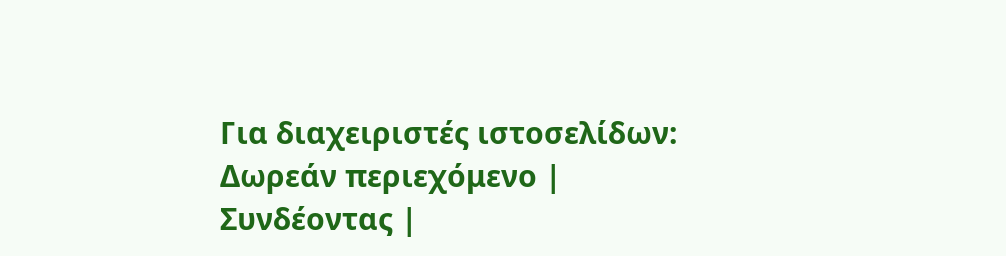Για διαχειριστές ιστοσελίδων: Δωρεάν περιεχόμενο | Συνδέοντας |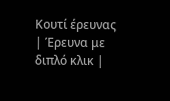Κουτί έρευνας | Έρευνα με διπλό κλικ |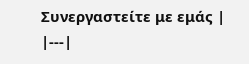Συνεργαστείτε με εμάς |
|---|